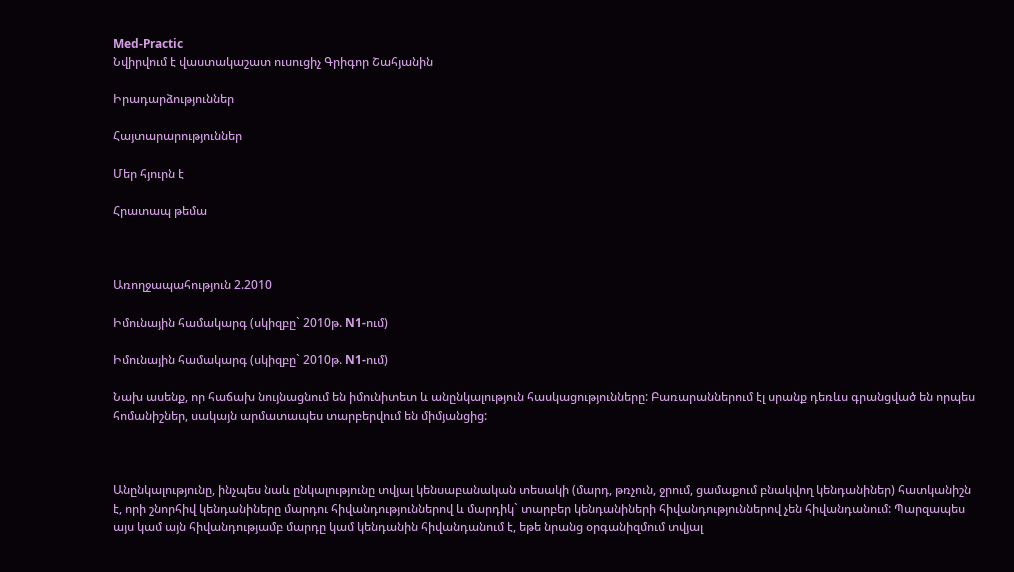Med-Practic
Նվիրվում է վաստակաշատ ուսուցիչ Գրիգոր Շահյանին

Իրադարձություններ

Հայտարարություններ

Մեր հյուրն է

Հրատապ թեմա



Առողջապահություն 2.2010

Իմունային համակարգ (սկիզբը` 2010թ. N1-ում)

Իմունային համակարգ (սկիզբը` 2010թ. N1-ում)

Նախ ասենք, որ հաճախ նույնացնում են իմունիտետ և անընկալություն հասկացությունները: Բառարաններում էլ սրանք դեռևս գրանցված են որպես հոմանիշներ, սակայն արմատապես տարբերվում են միմյանցից:



Անընկալությունը, ինչպես նաև ընկալությունը տվյալ կենսաբանական տեսակի (մարդ, թռչուն, ջրում, ցամաքում բնակվող կենդանիներ) հատկանիշն է, որի շնորհիվ կենդանիները մարդու հիվանդություններով և մարդիկ` տարբեր կենդանիների հիվանդություններով չեն հիվանդանում: Պարզապես այս կամ այն հիվանդությամբ մարդը կամ կենդանին հիվանդանում է, եթե նրանց օրգանիզմում տվյալ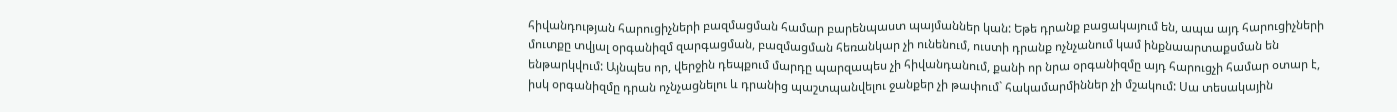հիվանդության հարուցիչների բազմացման համար բարենպաստ պայմաններ կան: Եթե դրանք բացակայում են, ապա այդ հարուցիչների մուտքը տվյալ օրգանիզմ զարգացման, բազմացման հեռանկար չի ունենում, ուստի դրանք ոչնչանում կամ ինքնաարտաքսման են ենթարկվում: Այնպես որ, վերջին դեպքում մարդը պարզապես չի հիվանդանում, քանի որ նրա օրգանիզմը այդ հարուցչի համար օտար է, իսկ օրգանիզմը դրան ոչնչացնելու և դրանից պաշտպանվելու ջանքեր չի թափում` հակամարմիններ չի մշակում: Սա տեսակային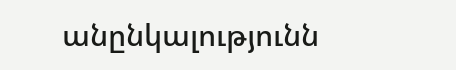անընկալությունն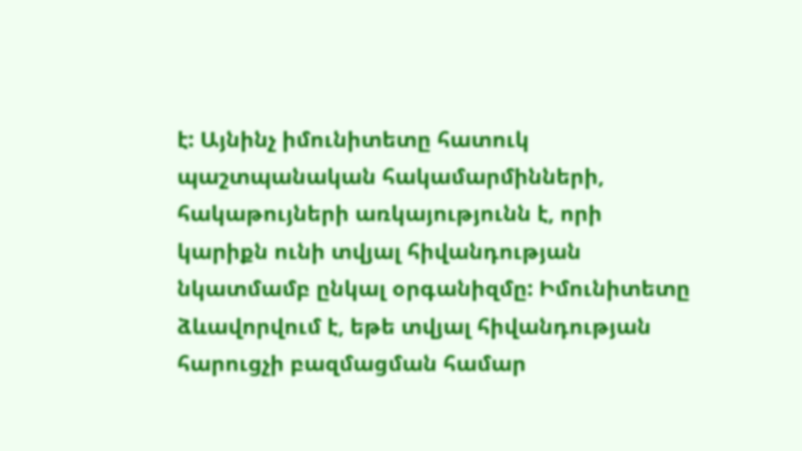է: Այնինչ իմունիտետը հատուկ պաշտպանական հակամարմինների, հակաթույների առկայությունն է, որի կարիքն ունի տվյալ հիվանդության նկատմամբ ընկալ օրգանիզմը: Իմունիտետը ձևավորվում է, եթե տվյալ հիվանդության հարուցչի բազմացման համար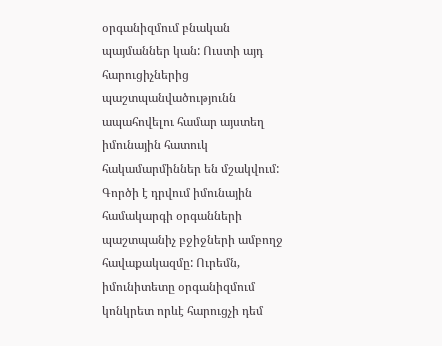օրգանիզմում բնական պայմաններ կան: Ուստի այդ հարուցիչներից պաշտպանվածությունն ապահովելու համար այստեղ իմունային հատուկ հակամարմիններ են մշակվում: Գործի է դրվում իմունային համակարգի օրգանների պաշտպանիչ բջիջների ամբողջ հավաքակազմը: Ուրեմն, իմունիտետը օրգանիզմում կոնկրետ որևէ հարուցչի դեմ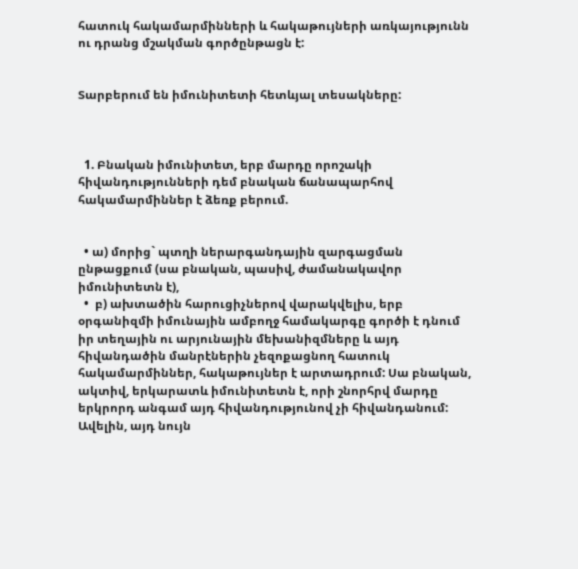հատուկ հակամարմինների և հակաթույների առկայությունն ու դրանց մշակման գործընթացն է:


Տարբերում են իմունիտետի հետևյալ տեսակները:



  1. Բնական իմունիտետ, երբ մարդը որոշակի հիվանդությունների դեմ բնական ճանապարհով հակամարմիններ է ձեռք բերում.


  • ա) մորից` պտղի ներարգանդային զարգացման ընթացքում (սա բնական, պասիվ, ժամանակավոր իմունիտետն է),
  •  բ) ախտածին հարուցիչներով վարակվելիս, երբ օրգանիզմի իմունային ամբողջ համակարգը գործի է դնում իր տեղային ու արյունային մեխանիզմները և այդ հիվանդածին մանրէներին չեզոքացնող հատուկ հակամարմիններ, հակաթույներ է արտադրում: Սա բնական, ակտիվ, երկարատև իմունիտետն է, որի շնորհրվ մարդը երկրորդ անգամ այդ հիվանդությունով չի հիվանդանում: Ավելին, այդ նույն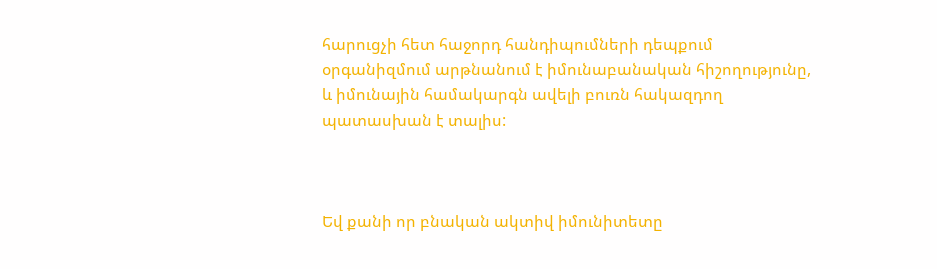հարուցչի հետ հաջորդ հանդիպումների դեպքում օրգանիզմում արթնանում է իմունաբանական հիշողությունը, և իմունային համակարգն ավելի բուռն հակազդող պատասխան է տալիս:



Եվ քանի որ բնական ակտիվ իմունիտետը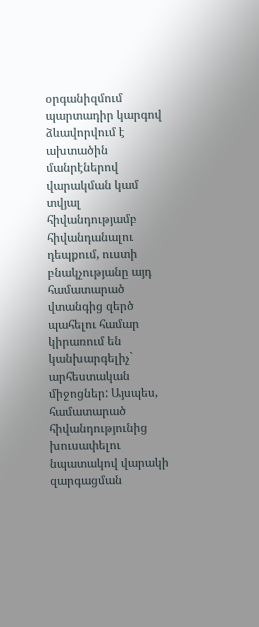օրգանիզմում պարտադիր կարգով ձևավորվում է ախտածին մանրէներով վարակման կամ տվյալ հիվանդությամբ հիվանդանալու դեպքում, ուստի բնակչությանը այդ համատարած վտանգից զերծ պահելու համար կիրառում են կանխարգելիչ` արհեստական միջոցներ: Այսպես, համատարած հիվանդությունից խուսափելու նպատակով վարակի զարգացման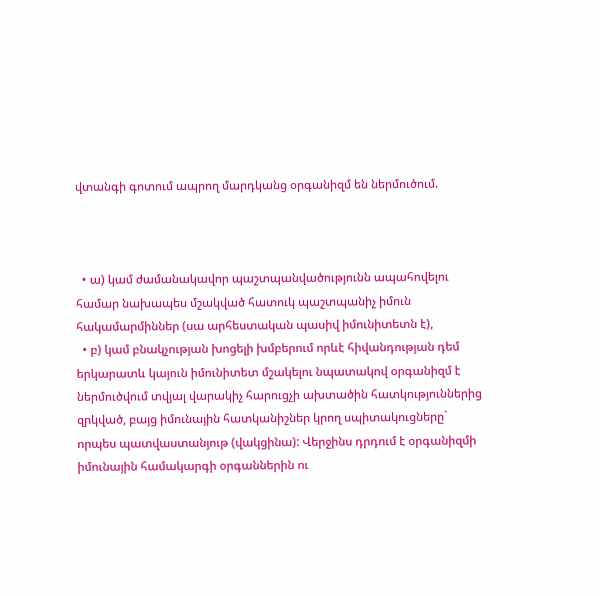վտանգի գոտում ապրող մարդկանց օրգանիզմ են ներմուծում.



  • ա) կամ ժամանակավոր պաշտպանվածությունն ապահովելու համար նախապես մշակված հատուկ պաշտպանիչ իմուն հակամարմիններ (սա արհեստական պասիվ իմունիտետն է),
  • բ) կամ բնակչության խոցելի խմբերում որևէ հիվանդության դեմ երկարատև կայուն իմունիտետ մշակելու նպատակով օրգանիզմ է ներմուծվում տվյալ վարակիչ հարուցչի ախտածին հատկություններից զրկված, բայց իմունային հատկանիշներ կրող սպիտակուցները` որպես պատվաստանյութ (վակցինա): Վերջինս դրդում է օրգանիզմի իմունային համակարգի օրգաններին ու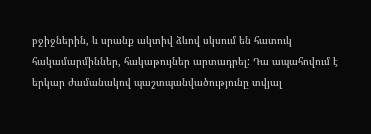բջիջներին, և սրանք ակտիվ ձևով սկսում են հատուկ հակամարմիններ, հակաթույներ արտադրել: Դա ապահովում է երկար ժամանակով պաշտպանվածությունը տվյալ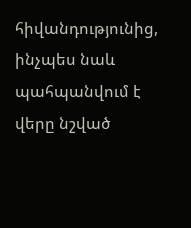հիվանդությունից, ինչպես նաև պահպանվում է վերը նշված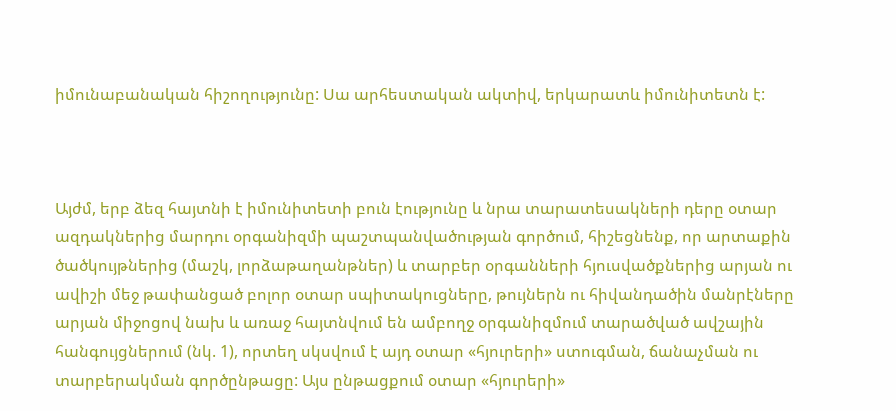իմունաբանական հիշողությունը: Սա արհեստական ակտիվ, երկարատև իմունիտետն է:



Այժմ, երբ ձեզ հայտնի է իմունիտետի բուն էությունը և նրա տարատեսակների դերը օտար ազդակներից մարդու օրգանիզմի պաշտպանվածության գործում, հիշեցնենք, որ արտաքին ծածկույթներից (մաշկ, լորձաթաղանթներ) և տարբեր օրգանների հյուսվածքներից արյան ու ավիշի մեջ թափանցած բոլոր օտար սպիտակուցները, թույներն ու հիվանդածին մանրէները արյան միջոցով նախ և առաջ հայտնվում են ամբողջ օրգանիզմում տարածված ավշային հանգույցներում (նկ. 1), որտեղ սկսվում է այդ օտար «հյուրերի» ստուգման, ճանաչման ու տարբերակման գործընթացը: Այս ընթացքում օտար «հյուրերի»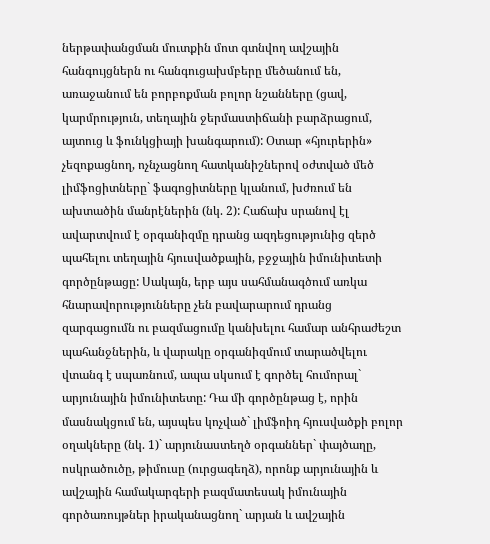ներթափանցման մուտքին մոտ գտնվող ավշային հանգույցներն ու հանգուցախմբերը մեծանում են, առաջանում են բորբոքման բոլոր նշանները (ցավ, կարմրություն, տեղային ջերմաստիճանի բարձրացում, այտուց և ֆունկցիայի խանգարում): Օտար «հյուրերին» չեզոքացնող, ոչնչացնող հատկանիշներով օժտված մեծ լիմֆոցիտները` ֆագոցիտները կլանում, խժռում են ախտածին մանրէներին (նկ. 2): Հաճախ սրանով էլ ավարտվում է օրգանիզմը դրանց ազդեցությունից զերծ պահելու տեղային հյուսվածքային, բջջային իմունիտետի գործընթացը: Սակայն, երբ այս սահմանագծում առկա հնարավորությունները չեն բավարարում դրանց զարգացումն ու բազմացումը կանխելու համար անհրաժեշտ պահանջներին, և վարակը օրգանիզմում տարածվելու վտանգ է սպառնում, ապա սկսում է գործել հումորալ` արյունային իմունիտետը: Դա մի գործընթաց է, որին մասնակցում են, այսպես կոչված` լիմֆոիդ հյուսվածքի բոլոր օղակները (նկ. 1)` արյունաստեղծ օրգաններ` փայծաղը, ոսկրածուծը, թիմուսը (ուրցագեղձ), որոնք արյունային և ավշային համակարգերի բազմատեսակ իմունային գործառույթներ իրականացնող` արյան և ավշային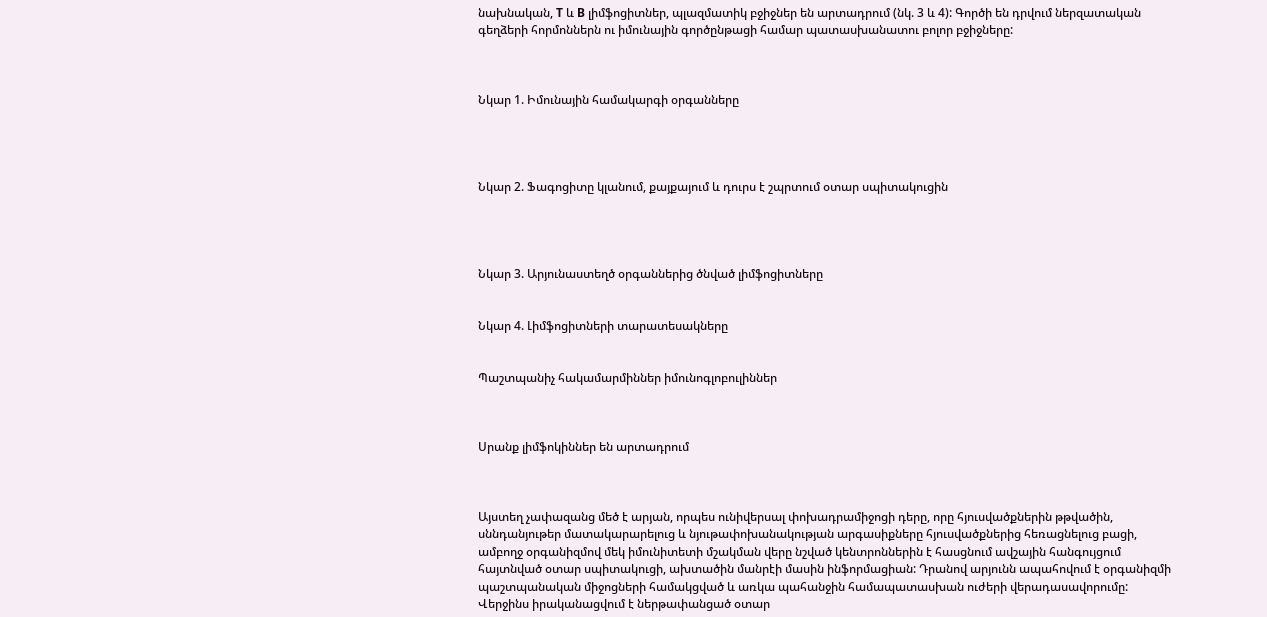նախնական, T և B լիմֆոցիտներ, պլազմատիկ բջիջներ են արտադրում (նկ. 3 և 4): Գործի են դրվում ներզատական գեղձերի հորմոններն ու իմունային գործընթացի համար պատասխանատու բոլոր բջիջները:



Նկար 1. Իմունային համակարգի օրգանները




Նկար 2. Ֆագոցիտը կլանում, քայքայում և դուրս է շպրտում օտար սպիտակուցին




Նկար 3. Արյունաստեղծ օրգաններից ծնված լիմֆոցիտները


Նկար 4. Լիմֆոցիտների տարատեսակները


Պաշտպանիչ հակամարմիններ իմունոգլոբուլիններ



Սրանք լիմֆոկիններ են արտադրում



Այստեղ չափազանց մեծ է արյան, որպես ունիվերսալ փոխադրամիջոցի դերը, որը հյուսվածքներին թթվածին, սննդանյութեր մատակարարելուց և նյութափոխանակության արգասիքները հյուսվածքներից հեռացնելուց բացի, ամբողջ օրգանիզմով մեկ իմունիտետի մշակման վերը նշված կենտրոններին է հասցնում ավշային հանգույցում հայտնված օտար սպիտակուցի, ախտածին մանրէի մասին ինֆորմացիան: Դրանով արյունն ապահովում է օրգանիզմի պաշտպանական միջոցների համակցված և առկա պահանջին համապատասխան ուժերի վերադասավորումը: Վերջինս իրականացվում է ներթափանցած օտար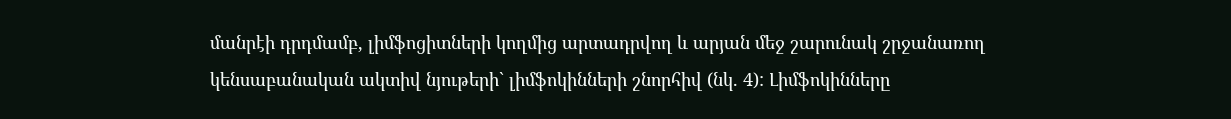մանրէի դրդմամբ, լիմֆոցիտների կողմից արտադրվող և արյան մեջ շարունակ շրջանառող կենսաբանական ակտիվ նյութերի` լիմֆոկինների շնորհիվ (նկ. 4): Լիմֆոկինները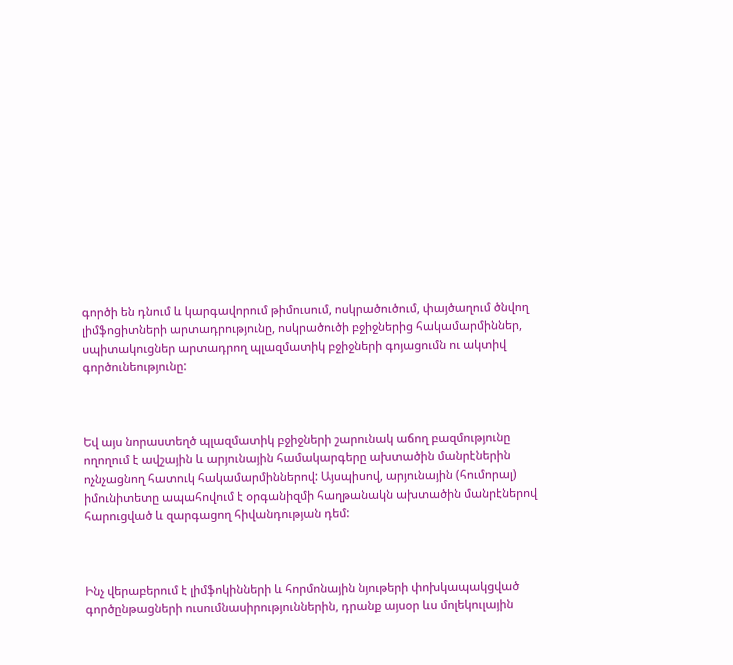գործի են դնում և կարգավորում թիմուսում, ոսկրածուծում, փայծաղում ծնվող լիմֆոցիտների արտադրությունը, ոսկրածուծի բջիջներից հակամարմիններ, սպիտակուցներ արտադրող պլազմատիկ բջիջների գոյացումն ու ակտիվ գործունեությունը:



Եվ այս նորաստեղծ պլազմատիկ բջիջների շարունակ աճող բազմությունը ողողում է ավշային և արյունային համակարգերը ախտածին մանրէներին ոչնչացնող հատուկ հակամարմիններով: Այսպիսով, արյունային (հումորալ) իմունիտետը ապահովում է օրգանիզմի հաղթանակն ախտածին մանրէներով հարուցված և զարգացող հիվանդության դեմ:



Ինչ վերաբերում է լիմֆոկինների և հորմոնային նյութերի փոխկապակցված գործընթացների ուսումնասիրություններին, դրանք այսօր ևս մոլեկուլային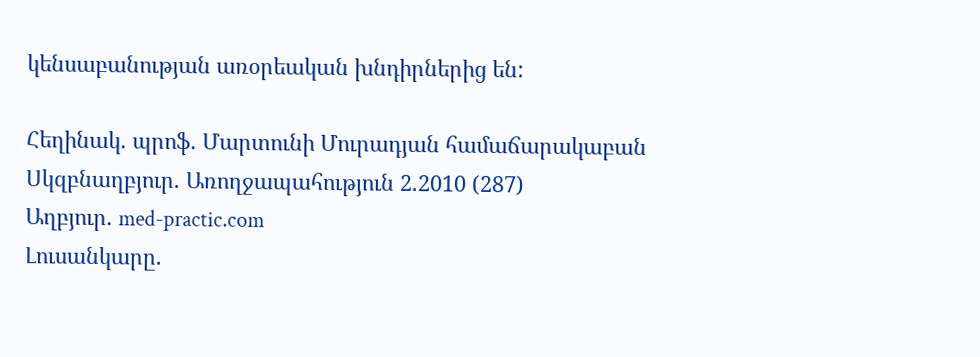կենսաբանության առօրեական խնդիրներից են:

Հեղինակ. պրոֆ. Մարտունի Մուրադյան համաճարակաբան
Սկզբնաղբյուր. Առողջապահություն 2.2010 (287)
Աղբյուր. med-practic.com
Լուսանկարը.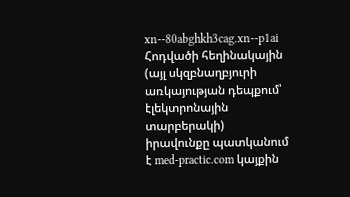xn--80abghkh3cag.xn--p1ai
Հոդվածի հեղինակային (այլ սկզբնաղբյուրի առկայության դեպքում՝ էլեկտրոնային տարբերակի) իրավունքը պատկանում է med-practic.com կայքին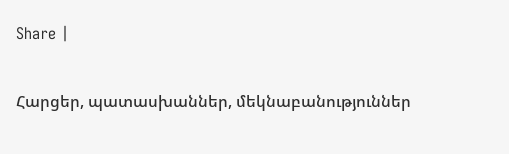Share |

Հարցեր, պատասխաններ, մեկնաբանություններ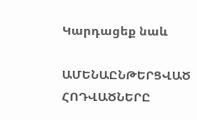Կարդացեք նաև

ԱՄԵՆԱԸՆԹԵՐՑՎԱԾ ՀՈԴՎԱԾՆԵՐԸ